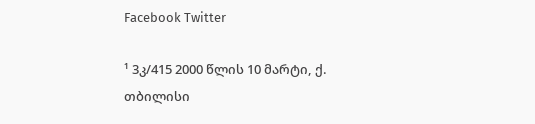Facebook Twitter

¹ 3კ/415 2000 წლის 10 მარტი, ქ. თბილისი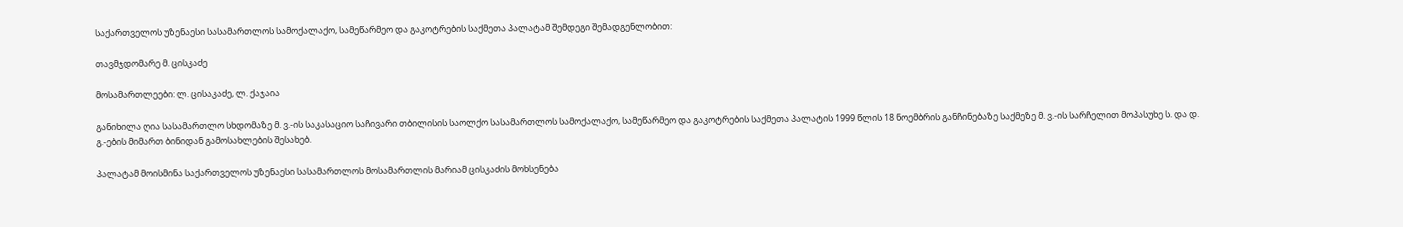საქართველოს უზენაესი სასამართლოს სამოქალაქო, სამეწარმეო და გაკოტრების საქმეთა პალატამ შემდეგი შემადგენლობით:

თავმჯდომარე მ. ცისკაძე

მოსამართლეები: ლ. ცისაკაძე, ლ. ქაჯაია

განიხილა ღია სასამართლო სხდომაზე მ. ვ.-ის საკასაციო საჩივარი თბილისის საოლქო სასამართლოს სამოქალაქო, სამეწარმეო და გაკოტრების საქმეთა პალატის 1999 წლის 18 ნოემბრის განჩინებაზე საქმეზე მ. ვ.-ის სარჩელით მოპასუხე ს. და დ. გ.-ების მიმართ ბინიდან გამოსახლების შესახებ.

პალატამ მოისმინა საქართველოს უზენაესი სასამართლოს მოსამართლის მარიამ ცისკაძის მოხსენება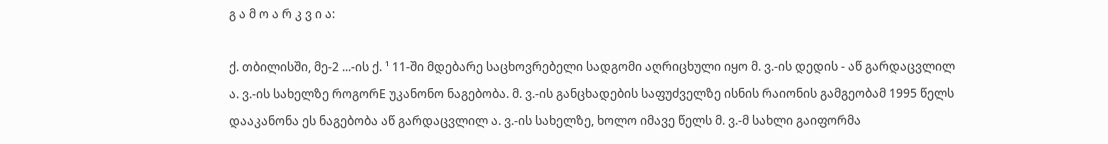გ ა მ ო ა რ კ ვ ი ა:

ქ. თბილისში, მე-2 ...-ის ქ. ¹ 11-ში მდებარე საცხოვრებელი სადგომი აღრიცხული იყო მ. ვ.-ის დედის - აწ გარდაცვლილ ა. ვ.-ის სახელზე როგორE უკანონო ნაგებობა. მ. ვ.-ის განცხადების საფუძველზე ისნის რაიონის გამგეობამ 1995 წელს დააკანონა ეს ნაგებობა აწ გარდაცვლილ ა. ვ.-ის სახელზე, ხოლო იმავე წელს მ. ვ.-მ სახლი გაიფორმა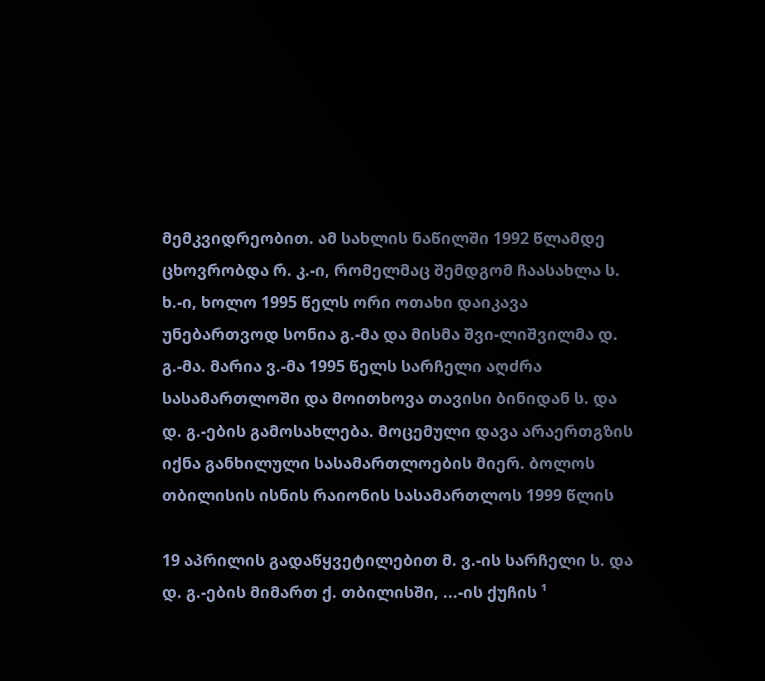მემკვიდრეობით. ამ სახლის ნაწილში 1992 წლამდე ცხოვრობდა რ. კ.-ი, რომელმაც შემდგომ ჩაასახლა ს. ხ.-ი, ხოლო 1995 წელს ორი ოთახი დაიკავა უნებართვოდ სონია გ.-მა და მისმა შვი-ლიშვილმა დ. გ.-მა. მარია ვ.-მა 1995 წელს სარჩელი აღძრა სასამართლოში და მოითხოვა თავისი ბინიდან ს. და დ. გ.-ების გამოსახლება. მოცემული დავა არაერთგზის იქნა განხილული სასამართლოების მიერ. ბოლოს თბილისის ისნის რაიონის სასამართლოს 1999 წლის

19 აპრილის გადაწყვეტილებით მ. ვ.-ის სარჩელი ს. და დ. გ.-ების მიმართ ქ. თბილისში, ...-ის ქუჩის ¹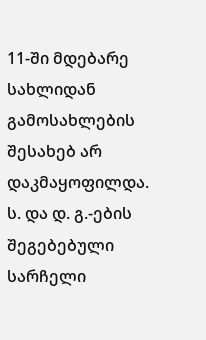11-ში მდებარე სახლიდან გამოსახლების შესახებ არ დაკმაყოფილდა. ს. და დ. გ.-ების შეგებებული სარჩელი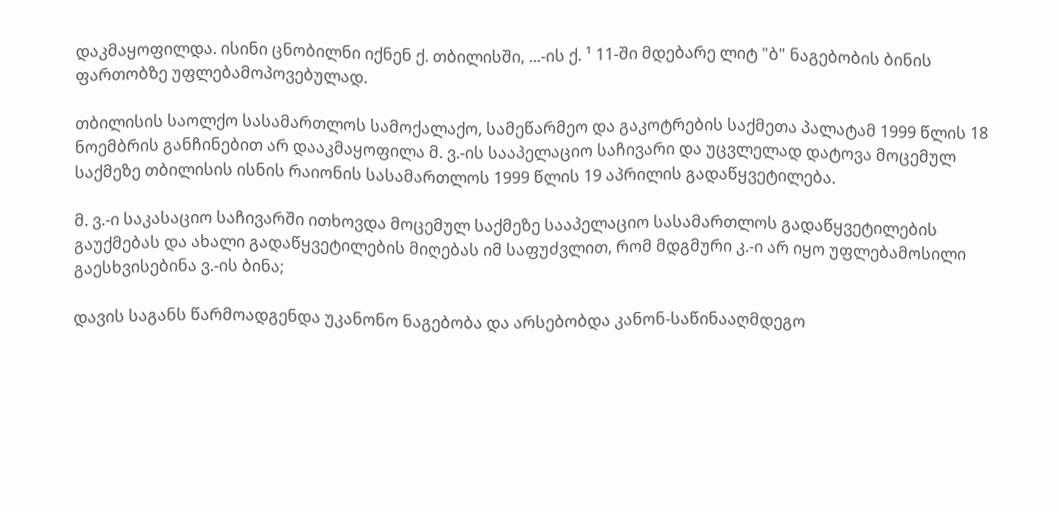დაკმაყოფილდა. ისინი ცნობილნი იქნენ ქ. თბილისში, ...-ის ქ. ¹ 11-ში მდებარე ლიტ "ბ" ნაგებობის ბინის ფართობზე უფლებამოპოვებულად.

თბილისის საოლქო სასამართლოს სამოქალაქო, სამეწარმეო და გაკოტრების საქმეთა პალატამ 1999 წლის 18 ნოემბრის განჩინებით არ დააკმაყოფილა მ. ვ.-ის სააპელაციო საჩივარი და უცვლელად დატოვა მოცემულ საქმეზე თბილისის ისნის რაიონის სასამართლოს 1999 წლის 19 აპრილის გადაწყვეტილება.

მ. ვ.-ი საკასაციო საჩივარში ითხოვდა მოცემულ საქმეზე სააპელაციო სასამართლოს გადაწყვეტილების გაუქმებას და ახალი გადაწყვეტილების მიღებას იმ საფუძვლით, რომ მდგმური კ.-ი არ იყო უფლებამოსილი გაესხვისებინა ვ.-ის ბინა;

დავის საგანს წარმოადგენდა უკანონო ნაგებობა და არსებობდა კანონ-საწინააღმდეგო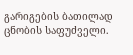გარიგების ბათილად ცნობის საფუძველი.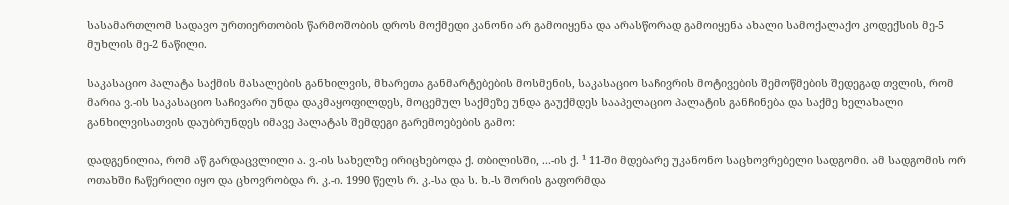სასამართლომ სადავო ურთიერთობის წარმოშობის დროს მოქმედი კანონი არ გამოიყენა და არასწორად გამოიყენა ახალი სამოქალაქო კოდექსის მე-5 მუხლის მე-2 ნაწილი.

საკასაციო პალატა საქმის მასალების განხილვის, მხარეთა განმარტებების მოსმენის, საკასაციო საჩივრის მოტივების შემოწმების შედეგად თვლის, რომ მარია ვ.-ის საკასაციო საჩივარი უნდა დაკმაყოფილდეს, მოცემულ საქმეზე უნდა გაუქმდეს სააპელაციო პალატის განჩინება და საქმე ხელახალი განხილვისათვის დაუბრუნდეს იმავე პალატას შემდეგი გარემოებების გამო:

დადგენილია, რომ აწ გარდაცვლილი ა. ვ.-ის სახელზე ირიცხებოდა ქ. თბილისში, ...-ის ქ. ¹ 11-ში მდებარე უკანონო საცხოვრებელი სადგომი. ამ სადგომის ორ ოთახში ჩაწერილი იყო და ცხოვრობდა რ. კ.-ი. 1990 წელს რ. კ.-სა და ს. ხ.-ს შორის გაფორმდა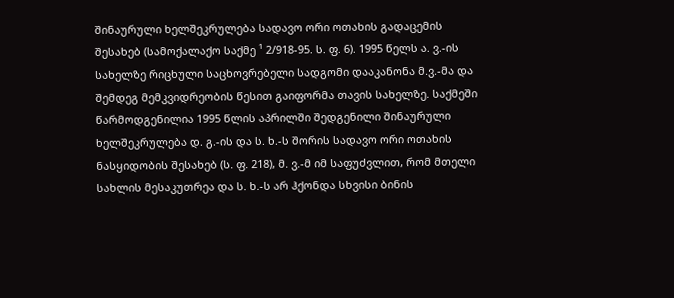შინაურული ხელშეკრულება სადავო ორი ოთახის გადაცემის შესახებ (სამოქალაქო საქმე ¹ 2/918-95. ს. ფ. 6). 1995 წელს ა. ვ.-ის სახელზე რიცხული საცხოვრებელი სადგომი დააკანონა მ.ვ.-მა და შემდეგ მემკვიდრეობის წესით გაიფორმა თავის სახელზე. საქმეში წარმოდგენილია 1995 წლის აპრილში შედგენილი შინაურული ხელშეკრულება დ. გ.-ის და ს. ხ.-ს შორის სადავო ორი ოთახის ნასყიდობის შესახებ (ს. ფ. 218), მ. ვ.-მ იმ საფუძვლით, რომ მთელი სახლის მესაკუთრეა და ს. ხ.-ს არ ჰქონდა სხვისი ბინის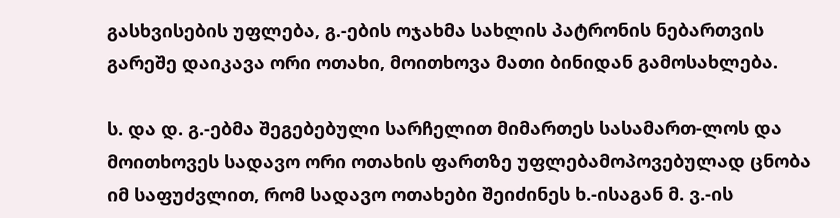გასხვისების უფლება, გ.-ების ოჯახმა სახლის პატრონის ნებართვის გარეშე დაიკავა ორი ოთახი, მოითხოვა მათი ბინიდან გამოსახლება.

ს. და დ. გ.-ებმა შეგებებული სარჩელით მიმართეს სასამართ-ლოს და მოითხოვეს სადავო ორი ოთახის ფართზე უფლებამოპოვებულად ცნობა იმ საფუძვლით, რომ სადავო ოთახები შეიძინეს ხ.-ისაგან მ. ვ.-ის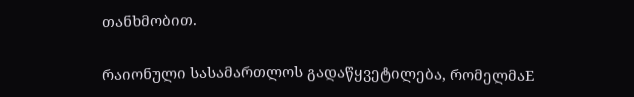თანხმობით.

რაიონული სასამართლოს გადაწყვეტილება, რომელმაE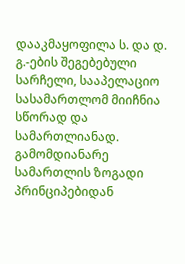დააკმაყოფილა ს. და დ. გ.-ების შეგებებული სარჩელი, სააპელაციო სასამართლომ მიიჩნია სწორად და სამართლიანად. გამომდიანარე სამართლის ზოგადი პრინციპებიდან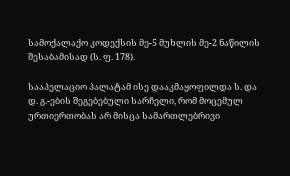სამოქალაქო კოდექსის მე-5 მუხლის მე-2 ნაწილის შესაბამისად (ს. ფ. 178).

სააპელაციო პალატამ ისე დააკმაყოფილდა ს. და დ. გ.-ების შეგებებული სარჩელი, რომ მოცემულ ურთიერთობას არ მისცა სამართლებრივი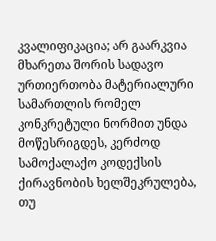კვალიფიკაცია; არ გაარკვია მხარეთა შორის სადავო ურთიერთობა მატერიალური სამართლის რომელ კონკრეტული ნორმით უნდა მოწესრიგდეს, კერძოდ სამოქალაქო კოდექსის ქირავნობის ხელშეკრულება, თუ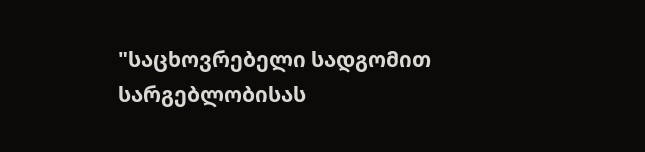"საცხოვრებელი სადგომით სარგებლობისას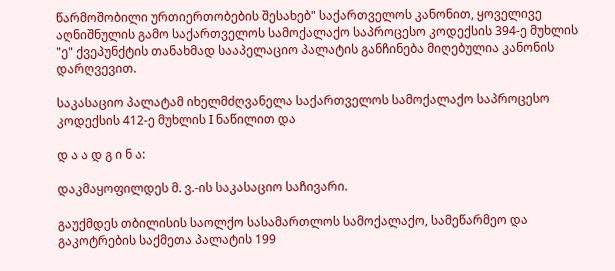წარმოშობილი ურთიერთობების შესახებ" საქართველოს კანონით, ყოველივე აღნიშნულის გამო საქართველოს სამოქალაქო საპროცესო კოდექსის 394-ე მუხლის "ე" ქვეპუნქტის თანახმად სააპელაციო პალატის განჩინება მიღებულია კანონის დარღვევით.

საკასაციო პალატამ იხელმძღვანელა საქართველოს სამოქალაქო საპროცესო კოდექსის 412-ე მუხლის I ნაწილით და

დ ა ა დ გ ი ნ ა:

დაკმაყოფილდეს მ. ვ.-ის საკასაციო საჩივარი.

გაუქმდეს თბილისის საოლქო სასამართლოს სამოქალაქო, სამეწარმეო და გაკოტრების საქმეთა პალატის 199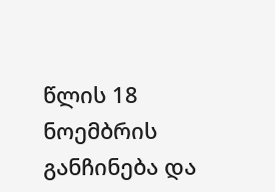წლის 18 ნოემბრის განჩინება და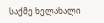საქმე ხელახალი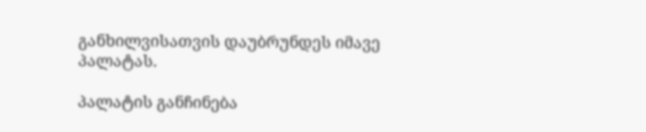განხილვისათვის დაუბრუნდეს იმავე პალატას.

პალატის განჩინება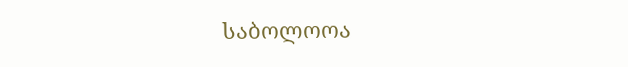საბოლოოა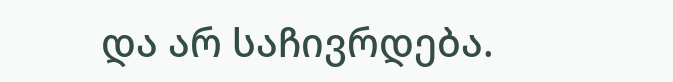და არ საჩივრდება.